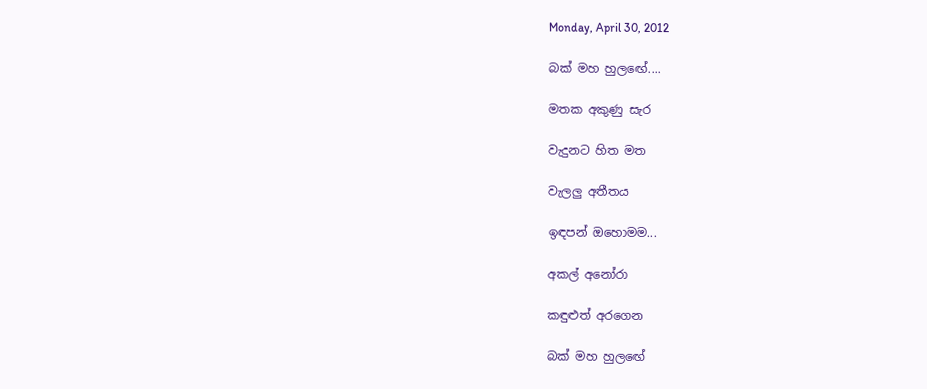Monday, April 30, 2012

බක් මහ හුලඟේ....

මතක අකුණු සැර

වැදුනට හිත මත

වැලලු අතීතය

ඉඳපන් ඔහොමම...

අකල් අනෝරා

කඳුළුත් අරගෙන

බක් මහ හුලඟේ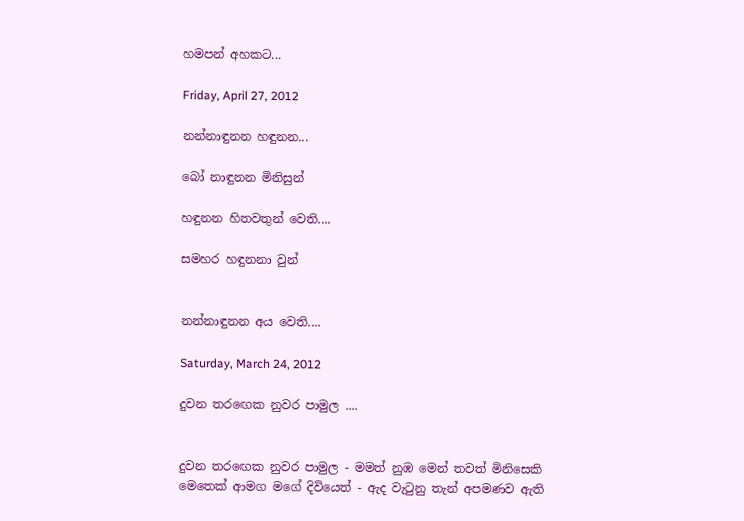හමපන් අහකට...

Friday, April 27, 2012

නන්නාඳුනන හඳුනන...

බෝ නාඳුනන මිනිසුන්

හඳුනන හිතවතුන් වෙති....

සමහර හඳුනනා වුන්


නන්නාඳුනන අය වෙති....

Saturday, March 24, 2012

දුවන තරඟෙක නුවර පාමුල ....


දුවන තරඟෙක නුවර පාමුල - මමත් නුඹ මෙන් තවත් මිනිසෙකි
මෙතෙක් ආමග මගේ දිවියෙත් - ඇද වැටුනු තැන් අපමණව ඇති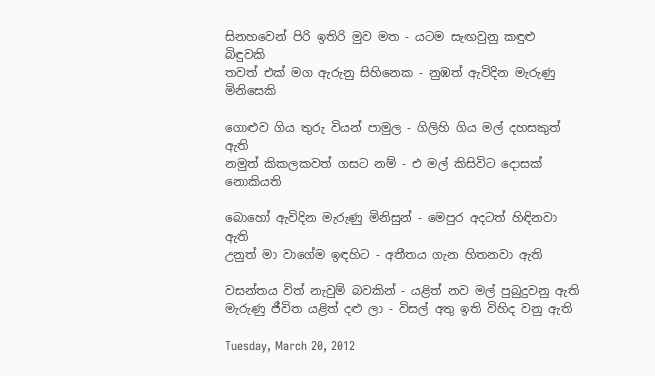සිනහවෙන් පිරි ඉතිරි මුව මත - යටම සැඟවුනු කඳුළු බිඳුවකි
තවත් එක් මග ඇරුනු සිහිනෙක - නුඹත් ඇවිදින මැරුණු මිනිසෙකි

ගොළුව ගිය තුරු වියන් පාමුල - ගිලිහි ගිය මල් දහසකුත් ඇති
නමුත් කිකලකවත් ගසට නම් - එ මල් කිසිවිට දොසක් නොකියති

බොහෝ ඇවිදින මැරුණු මිනිසුන් - මෙපුර අදටත් හිඳිනවා ඇති
උනුත් මා වාගේම ඉඳහිට - අතීතය ගැන හිතනවා ඇති

වසන්තය විත් නැවුම් බවකින් - යළිත් නව මල් පුබුදුවනු ඇති
මැරුණු ජීවිත යළිත් දළු ලා - විසල් අතු ඉති විහිද වනු ඇති

Tuesday, March 20, 2012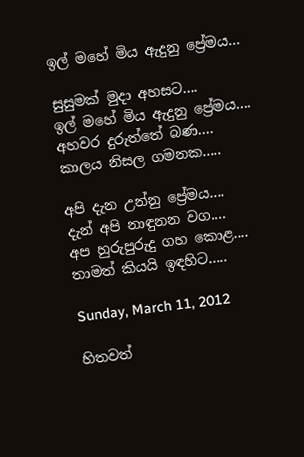ඉල් මහේ මිය ඇදුනු ප්‍රේමය...

සුසුමක් මුදා අහසට....
ඉල් මහේ මිය ඇදුනු ප්‍රේමය....
අහවර දුරුත්තේ බණ....
කාලය නිසල ගමනක.....

අපි දැන උන්නු ප්‍රේමය....
දැන් අපි නාඳුනන වග....
අප හුරුපුරුදු ගහ කොළ....
තාමත් කියයි ඉඳහිට.....

Sunday, March 11, 2012

හිතවත්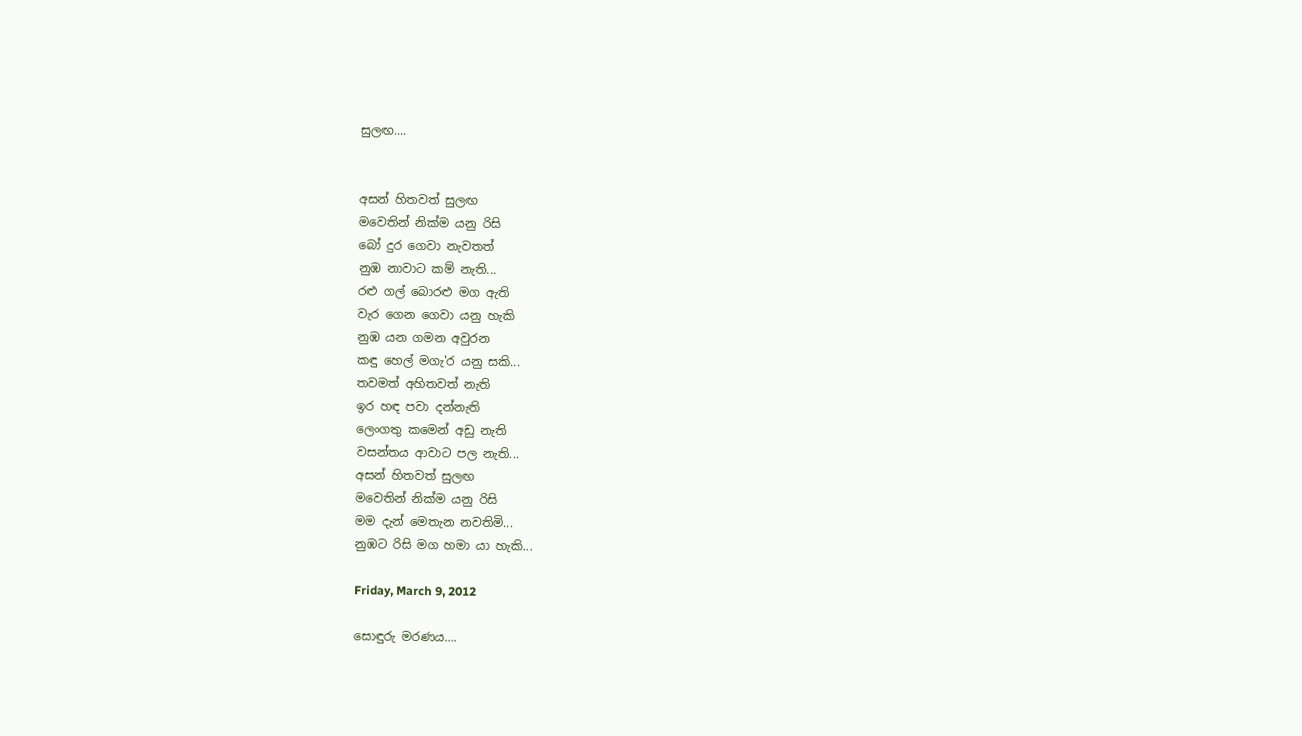සුලඟ....


අසන් හිතවත් සුලඟ
මවෙතින් නික්ම යනු රිසි
බෝ දුර ගෙවා නැවතත්
නුඹ නාවාට කම් නැති...
රළු ගල් බොරළු මග ඇති
වැර ගෙන ගෙවා යනු හැකි
නුඹ යන ගමන අවුරන
කඳු හෙල් මගැ'ර යනු සකි...
තවමත් අහිතවත් නැති
ඉර හඳ පවා දන්නැති
ලෙංගතු කමෙන් අඩු නැති
වසන්තය ආවාට පල නැති...
අසන් හිතවත් සුලඟ
මවෙතින් නික්ම යනු රිසි
මම දැන් මෙතැන නවතිමි...
නුඹට රිසි මග හමා යා හැකි...

Friday, March 9, 2012

සොඳුරු මරණය….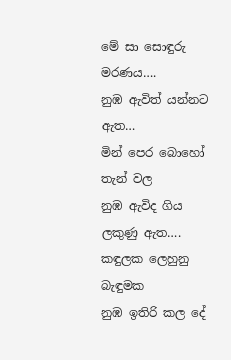මේ සා සොඳුරු මරණය….
නුඹ ඇවිත් යන්නට ඇත…
මින් පෙර බොහෝ තැන් වල
නුඹ ඇවිද ගිය ලකුණු ඇත….
කඳුලක ලෙහුනු බැඳුමක
නුඹ ඉතිරි කල දේ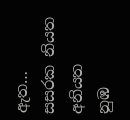ඇත…
සසරක නියත අනියත
නුඹ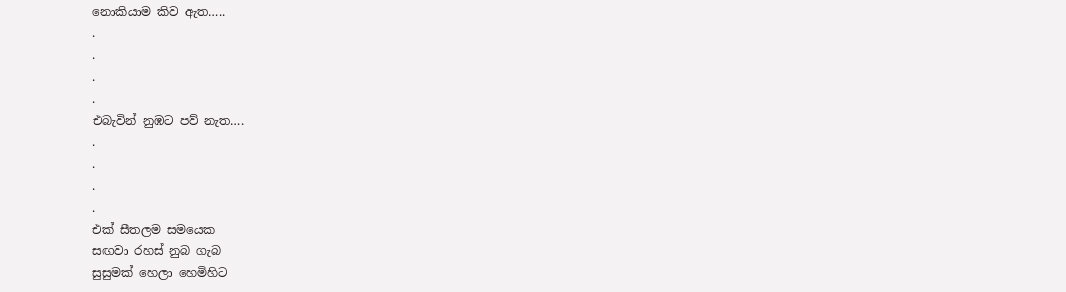නොකියාම කිව ඇත…..
.
.
.
.
එබැවින් නුඹට පව් නැත….
.
.
.
.
එක් සීතලම සමයෙක
සඟවා රහස් නුබ ගැබ
සුසුමක් හෙලා හෙමිහිට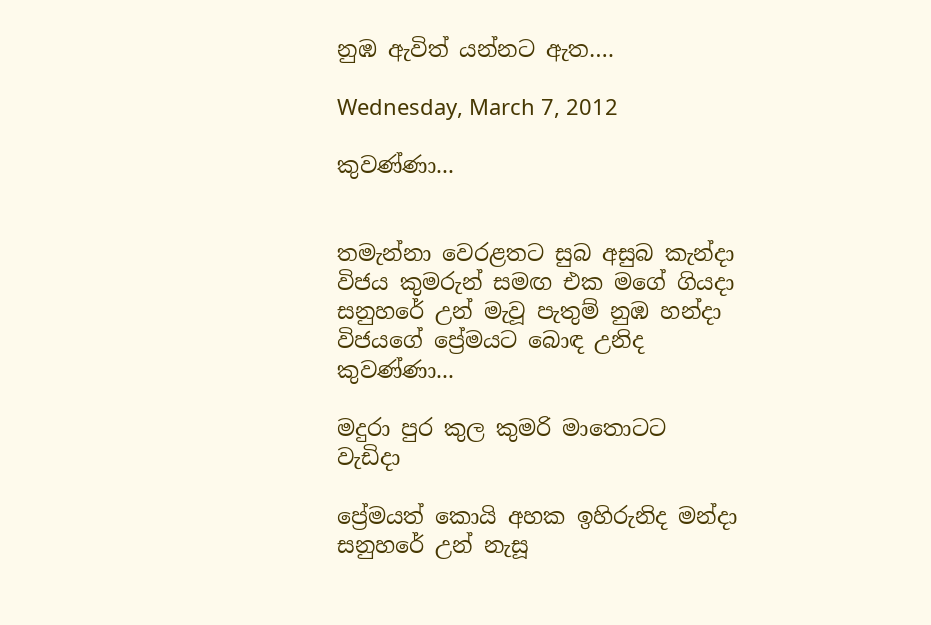නුඹ ඇවිත් යන්නට ඇත….

Wednesday, March 7, 2012

කුවණ්ණා...


තමැන්නා වෙරළතට සුබ අසුබ කැන්දා
විජය කුමරුන් සමඟ එක මගේ ගියදා
සනුහරේ උන් මැවූ පැතුම් නුඹ හන්දා
විජයගේ ප්‍රේමයට බොඳ උනිද කුවණ්ණා...

මදුරා පුර කුල කුමරි මාතොටට වැඩිදා

ප්‍රේමයත් කොයි අහක ඉහිරුනිද මන්දා
සනුහරේ උන් නැසූ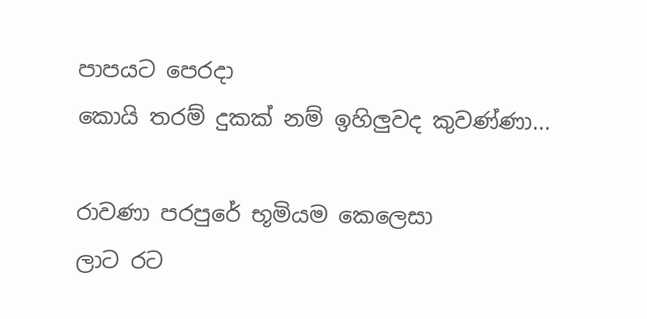පාපයට පෙරදා
කොයි තරම් දුකක් නම් ඉහිලුවද කුවණ්ණා...

රාවණා පරපුරේ භූමියම කෙලෙසා
ලාට රට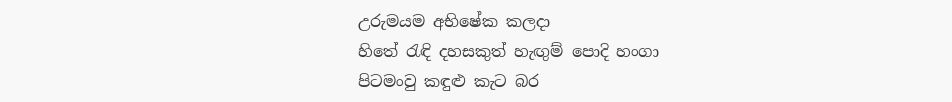උරුමයම අභිෂේක කලදා
හිතේ රැඳි දහසකුත් හැඟුම් පොදි හංගා
පිටමංවු කඳුළු කැට බර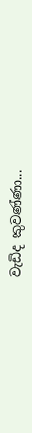වැඩිද කුවණ්ණා...